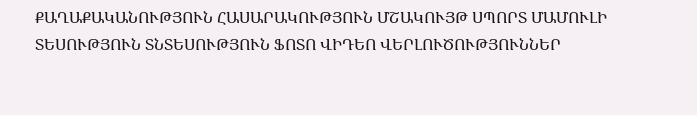ՔԱՂԱՔԱԿԱՆՈՒԹՅՈՒՆ ՀԱՍԱՐԱԿՈՒԹՅՈՒՆ ՄՇԱԿՈՒՅԹ ՍՊՈՐՏ ՄԱՄՈՒԼԻ ՏԵՍՈՒԹՅՈՒՆ ՏՆՏԵՍՈՒԹՅՈՒՆ ՖՈՏՈ ՎԻԴԵՈ ՎԵՐԼՈՒԾՈՒԹՅՈՒՆՆԵՐ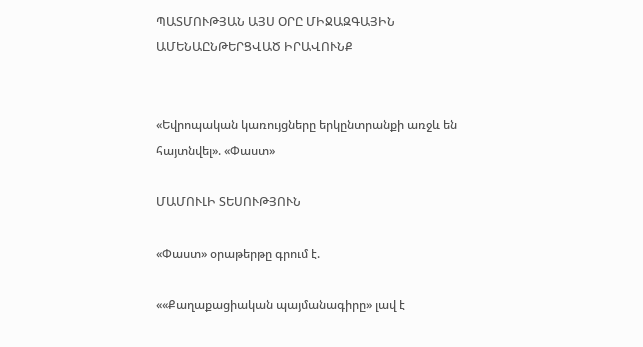ՊԱՏՄՈՒԹՅԱՆ ԱՅՍ ՕՐԸ ՄԻՋԱԶԳԱՅԻՆ ԱՄԵՆԱԸՆԹԵՐՑՎԱԾ ԻՐԱՎՈՒՆՔ


«Եվրոպական կառույցները երկընտրանքի առջև են հայտնվել». «Փաստ»

ՄԱՄՈՒԼԻ ՏԵՍՈՒԹՅՈՒՆ

«Փաստ» օրաթերթը գրում է.

««Քաղաքացիական պայմանագիրը» լավ է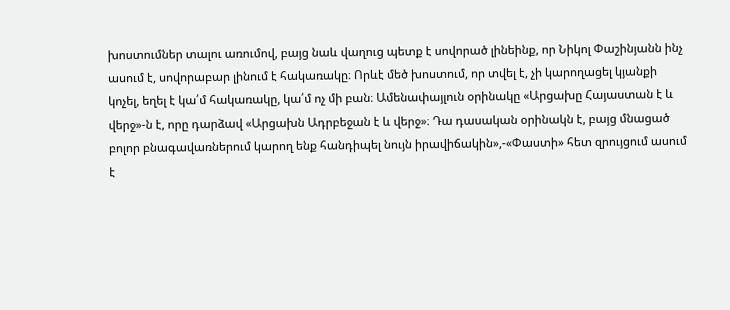խոստումներ տալու առումով, բայց նաև վաղուց պետք է սովորած լինեինք, որ Նիկոլ Փաշինյանն ինչ ասում է, սովորաբար լինում է հակառակը։ Որևէ մեծ խոստում, որ տվել է, չի կարողացել կյանքի կոչել, եղել է կա՛մ հակառակը, կա՛մ ոչ մի բան։ Ամենափայլուն օրինակը «Արցախը Հայաստան է և վերջ»-ն է, որը դարձավ «Արցախն Ադրբեջան է և վերջ»։ Դա դասական օրինակն է, բայց մնացած բոլոր բնագավառներում կարող ենք հանդիպել նույն իրավիճակին»,-«Փաստի» հետ զրույցում ասում է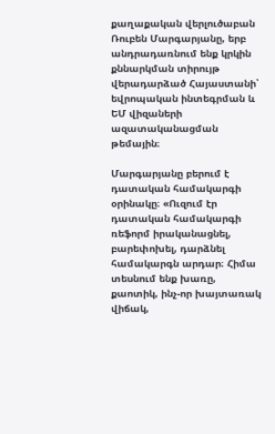քաղաքական վերլուծաբան Ռուբեն Մարգարյանը, երբ անդրադառնում ենք կրկին քննարկման տիրույթ վերադարձած Հայաստանի՝ եվրոպական ինտեգրման և ԵՄ վիզաների ազատականացման թեմային։

Մարգարյանը բերում է դատական համակարգի օրինակը։ «Ուզում էր դատական համակարգի ռեֆորմ իրականացնել, բարեփոխել, դարձնել համակարգն արդար։ Հիմա տեսնում ենք խառը, քաոտիկ, ինչ-որ խայտառակ վիճակ,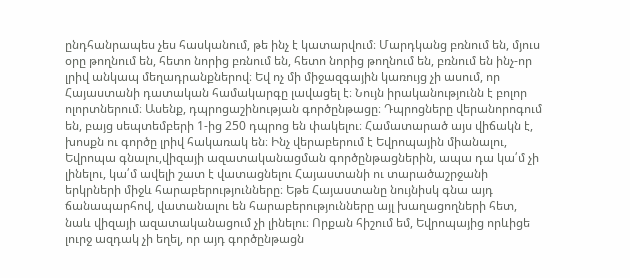ընդհանրապես չես հասկանում, թե ինչ է կատարվում։ Մարդկանց բռնում են, մյուս օրը թողնում են, հետո նորից բռնում են, հետո նորից թողնում են, բռնում են ինչ-որ լրիվ անկապ մեղադրանքներով։ Եվ ոչ մի միջազգային կառույց չի ասում, որ Հայաստանի դատական համակարգը լավացել է։ Նույն իրականությունն է բոլոր ոլորտներում։ Ասենք, դպրոցաշինության գործընթացը։ Դպրոցները վերանորոգում են, բայց սեպտեմբերի 1-ից 250 դպրոց են փակելու։ Համատարած այս վիճակն է, խոսքն ու գործը լրիվ հակառակ են։ Ինչ վերաբերում է Եվրոպային միանալու, Եվրոպա գնալու,վիզայի ազատականացման գործընթացներին, ապա դա կա՛մ չի լինելու, կա՛մ ավելի շատ է վատացնելու Հայաստանի ու տարածաշրջանի երկրների միջև հարաբերությունները։ Եթե Հայաստանը նույնիսկ գնա այդ ճանապարհով, վատանալու են հարաբերությունները այլ խաղացողների հետ, նաև վիզայի ազատականացում չի լինելու։ Որքան հիշում եմ, Եվրոպայից որևիցե լուրջ ազդակ չի եղել, որ այդ գործընթացն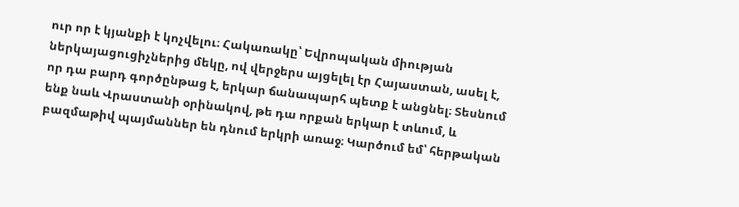ուր որ է կյանքի է կոչվելու։ Հակառակը՝ Եվրոպական միության ներկայացուցիչներից մեկը, ով վերջերս այցելել էր Հայաստան, ասել է, որ դա բարդ գործընթաց է, երկար ճանապարհ պետք է անցնել։ Տեսնում ենք նաև Վրաստանի օրինակով, թե դա որքան երկար է տևում, և բազմաթիվ պայմաններ են դնում երկրի առաջ։ Կարծում եմ՝ հերթական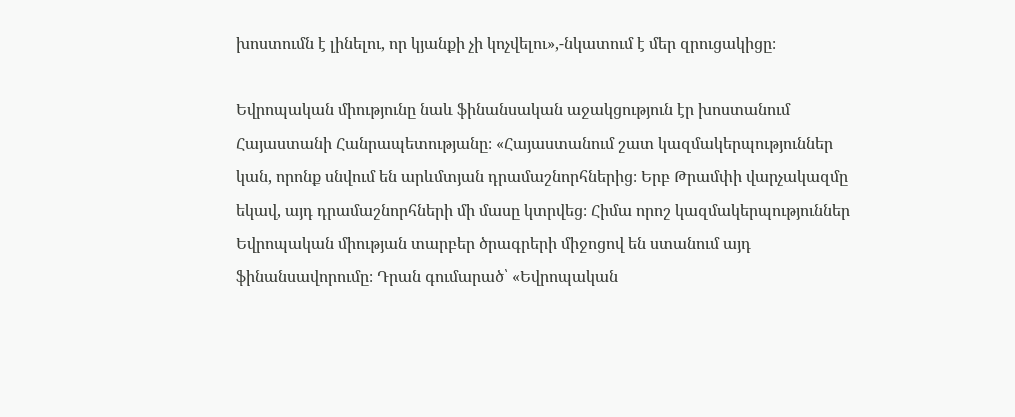խոստումն է լինելու, որ կյանքի չի կոչվելու»,-նկատում է մեր զրուցակիցը։

Եվրոպական միությունը նաև ֆինանսական աջակցություն էր խոստանում Հայաստանի Հանրապետությանը։ «Հայաստանում շատ կազմակերպություններ կան, որոնք սնվում են արևմտյան դրամաշնորհներից։ Երբ Թրամփի վարչակազմը եկավ, այդ դրամաշնորհների մի մասը կտրվեց։ Հիմա որոշ կազմակերպություններ Եվրոպական միության տարբեր ծրագրերի միջոցով են ստանում այդ ֆինանսավորումը։ Դրան գումարած՝ «Եվրոպական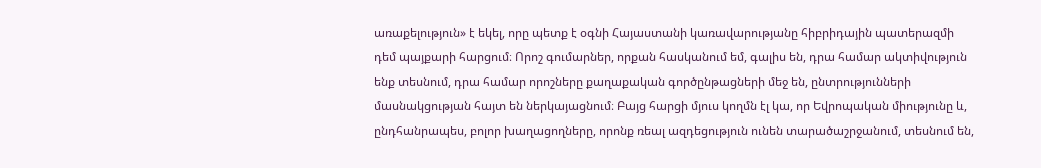առաքելություն» է եկել, որը պետք է օգնի Հայաստանի կառավարությանը հիբրիդային պատերազմի դեմ պայքարի հարցում։ Որոշ գումարներ, որքան հասկանում եմ, գալիս են, դրա համար ակտիվություն ենք տեսնում, դրա համար որոշները քաղաքական գործընթացների մեջ են, ընտրությունների մասնակցության հայտ են ներկայացնում։ Բայց հարցի մյուս կողմն էլ կա, որ Եվրոպական միությունը և, ընդհանրապես, բոլոր խաղացողները, որոնք ռեալ ազդեցություն ունեն տարածաշրջանում, տեսնում են,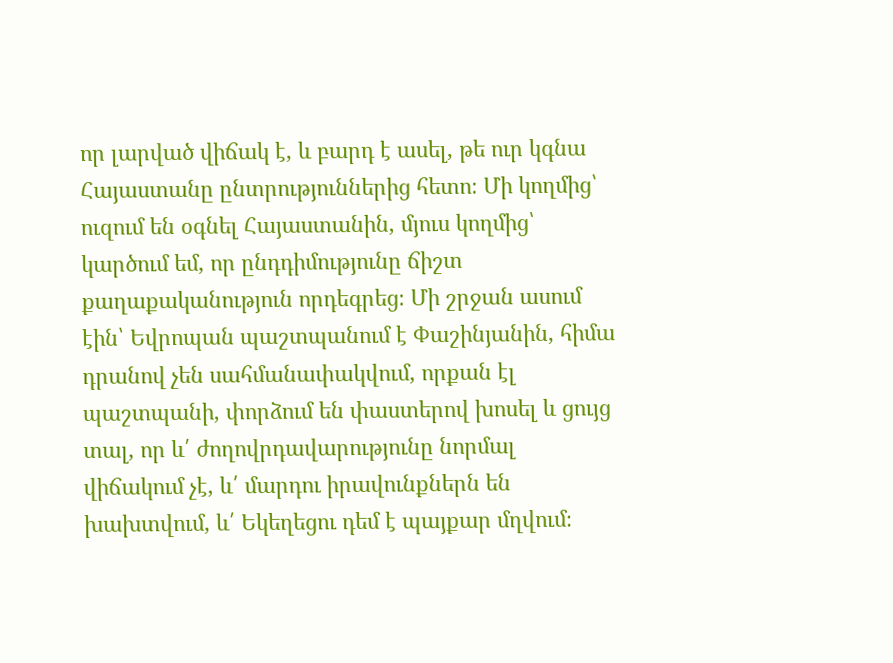որ լարված վիճակ է, և բարդ է ասել, թե ուր կգնա Հայաստանը ընտրություններից հետո։ Մի կողմից՝ ուզում են օգնել Հայաստանին, մյուս կողմից՝ կարծում եմ, որ ընդդիմությունը ճիշտ քաղաքականություն որդեգրեց։ Մի շրջան ասում էին՝ Եվրոպան պաշտպանում է Փաշինյանին, հիմա դրանով չեն սահմանափակվում, որքան էլ պաշտպանի, փորձում են փաստերով խոսել և ցույց տալ, որ և՛ ժողովրդավարությունը նորմալ վիճակում չէ, և՛ մարդու իրավունքներն են խախտվում, և՛ Եկեղեցու դեմ է պայքար մղվում։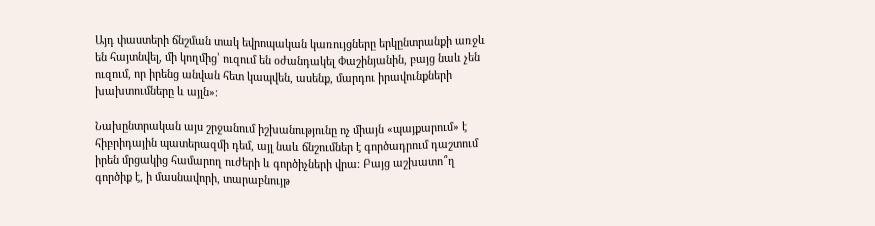Այդ փաստերի ճնշման տակ եվրոպական կառույցները երկընտրանքի առջև են հայտնվել, մի կողմից՝ ուզում են օժանդակել Փաշինյանին, բայց նաև չեն ուզում, որ իրենց անվան հետ կապվեն, ասենք, մարդու իրավունքների խախտումները և այլն»։

Նախընտրական այս շրջանում իշխանությունը ոչ միայն «պայքարում» է հիբրիդային պատերազմի դեմ, այլ նաև ճնշումներ է գործադրում դաշտում իրեն մրցակից համարող ուժերի և գործիչների վրա։ Բայց աշխատո՞ղ գործիք է, ի մասնավորի, տարաբնույթ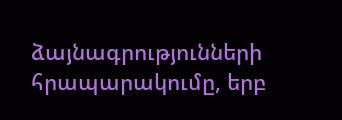ձայնագրությունների հրապարակումը, երբ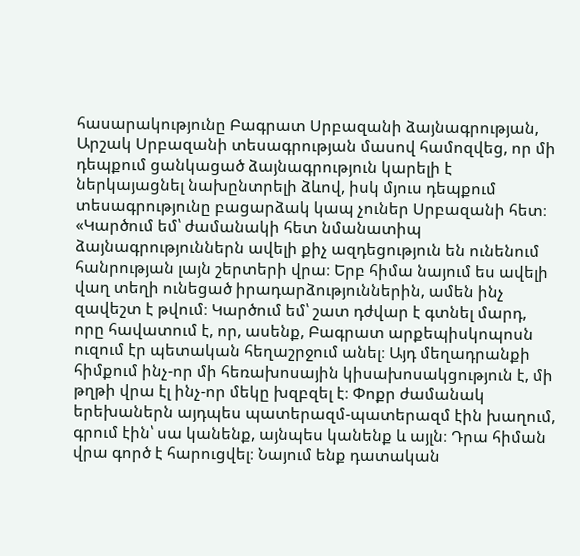հասարակությունը Բագրատ Սրբազանի ձայնագրության, Արշակ Սրբազանի տեսագրության մասով համոզվեց, որ մի դեպքում ցանկացած ձայնագրություն կարելի է ներկայացնել նախընտրելի ձևով, իսկ մյուս դեպքում տեսագրությունը բացարձակ կապ չուներ Սրբազանի հետ։ «Կարծում եմ՝ ժամանակի հետ նմանատիպ ձայնագրություններն ավելի քիչ ազդեցություն են ունենում հանրության լայն շերտերի վրա։ Երբ հիմա նայում ես ավելի վաղ տեղի ունեցած իրադարձություններին, ամեն ինչ զավեշտ է թվում։ Կարծում եմ՝ շատ դժվար է գտնել մարդ, որը հավատում է, որ, ասենք, Բագրատ արքեպիսկոպոսն ուզում էր պետական հեղաշրջում անել։ Այդ մեղադրանքի հիմքում ինչ-որ մի հեռախոսային կիսախոսակցություն է, մի թղթի վրա էլ ինչ-որ մեկը խզբզել է։ Փոքր ժամանակ երեխաներն այդպես պատերազմ-պատերազմ էին խաղում, գրում էին՝ սա կանենք, այնպես կանենք և այլն։ Դրա հիման վրա գործ է հարուցվել։ Նայում ենք դատական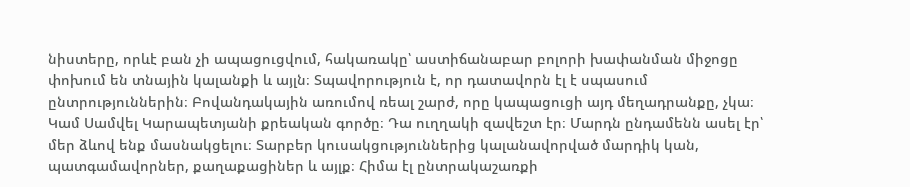նիստերը, որևէ բան չի ապացուցվում, հակառակը՝ աստիճանաբար բոլորի խափանման միջոցը փոխում են տնային կալանքի և այլն։ Տպավորություն է, որ դատավորն էլ է սպասում ընտրություններին։ Բովանդակային առումով ռեալ շարժ, որը կապացուցի այդ մեղադրանքը, չկա։ Կամ Սամվել Կարապետյանի քրեական գործը։ Դա ուղղակի զավեշտ էր։ Մարդն ընդամենն ասել էր՝ մեր ձևով ենք մասնակցելու։ Տարբեր կուսակցություններից կալանավորված մարդիկ կան, պատգամավորներ, քաղաքացիներ և այլք։ Հիմա էլ ընտրակաշառքի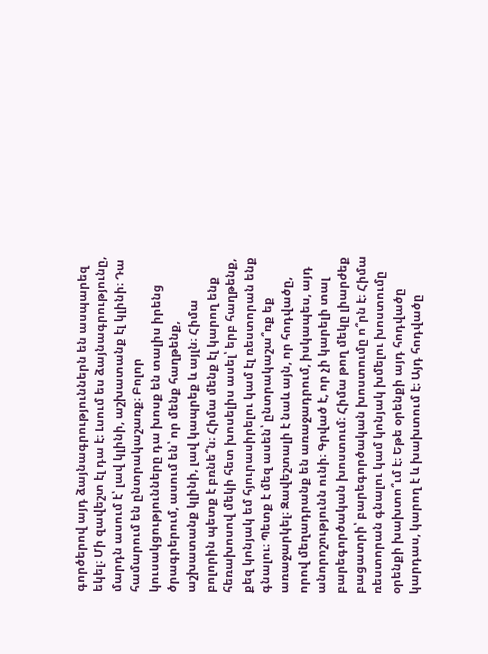գործերով այդ ձայնագրություններն են ասպարեզ եկել։ Մի զավեշտ էլ դա է։ Լսում ես ձայնագրությունը, մարդն ասում է՝ լավ կլինի, աշխատանք էլ կլինի։ Դա համարում են ընտրակաշառք։ Բոլոր կուսակցությունները դա խոսք են տալիս իրենց ծրագրերում, ասում են՝ որ մենք հաղթենք, աշխատանք կլինի, լավ կապրեք և այլն։ Հիմա բոլորին պետք է բռնե՞ն։ Հիմա մենք էլ կարող ենք հեռախոսով մեկի հետ խոսելիս ասել՝ երբ հաղթենք, քեզ կոնյակ եմ հյուրասիրելու կամ էլ ռեստորան ենք գնալու։ Պետք է մեզ ասեն՝ ընտրակաշա՞ռք եք առաջարկել։ Զավեշտալի է նաև այն, որ հոդվածը, որով մեղադրանք են առաջադրում, իսկապես, այդ անորոշությունն ունի։ Գրված է, որ չի կարելի տալ բարեգործական խոստում։ Հիմա թող մեկը լիարժեք բացատրի՝ բարեգործական խոստումը ո՞րն է։ Հիմա ռեստորան գնալու կամ կոնյակ խմելու խոստումը օրենքի խախտո՞ւմ է։ Եթե օրենքի այդ հոդվածը կարդաս, կարող է և խախտում է։ Այդ հոդվածը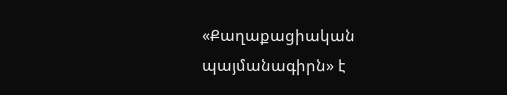«Քաղաքացիական պայմանագիրն» է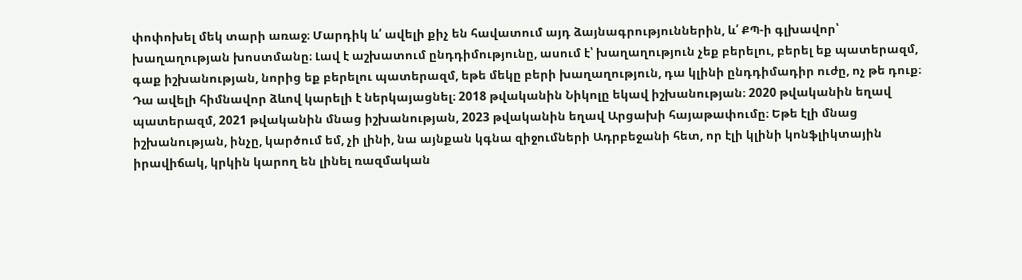փոփոխել մեկ տարի առաջ։ Մարդիկ և՛ ավելի քիչ են հավատում այդ ձայնագրություններին, և՛ ՔՊ-ի գլխավոր՝ խաղաղության խոստմանը։ Լավ է աշխատում ընդդիմությունը, ասում է՝ խաղաղություն չեք բերելու, բերել եք պատերազմ, գաք իշխանության, նորից եք բերելու պատերազմ, եթե մեկը բերի խաղաղություն, դա կլինի ընդդիմադիր ուժը, ոչ թե դուք։ Դա ավելի հիմնավոր ձևով կարելի է ներկայացնել։ 2018 թվականին Նիկոլը եկավ իշխանության։ 2020 թվականին եղավ պատերազմ, 2021 թվականին մնաց իշխանության, 2023 թվականին եղավ Արցախի հայաթափումը։ Եթե էլի մնաց իշխանության, ինչը, կարծում եմ, չի լինի, նա այնքան կգնա զիջումների Ադրբեջանի հետ, որ էլի կլինի կոնֆլիկտային իրավիճակ, կրկին կարող են լինել ռազմական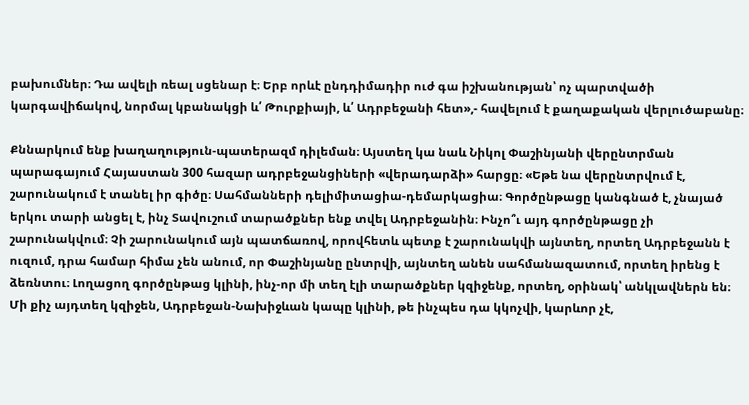բախումներ։ Դա ավելի ռեալ սցենար է։ Երբ որևէ ընդդիմադիր ուժ գա իշխանության՝ ոչ պարտվածի կարգավիճակով, նորմալ կբանակցի և՛ Թուրքիայի, և՛ Ադրբեջանի հետ»,- հավելում է քաղաքական վերլուծաբանը։

Քննարկում ենք խաղաղություն-պատերազմ դիլեման։ Այստեղ կա նաև Նիկոլ Փաշինյանի վերընտրման պարագայում Հայաստան 300 հազար ադրբեջանցիների «վերադարձի» հարցը։ «Եթե նա վերընտրվում է, շարունակում է տանել իր գիծը։ Սահմանների դելիմիտացիա-դեմարկացիա։ Գործընթացը կանգնած է, չնայած երկու տարի անցել է, ինչ Տավուշում տարածքներ ենք տվել Ադրբեջանին։ Ինչո՞ւ այդ գործընթացը չի շարունակվում։ Չի շարունակում այն պատճառով, որովհետև պետք է շարունակվի այնտեղ, որտեղ Ադրբեջանն է ուզում, դրա համար հիմա չեն անում, որ Փաշինյանը ընտրվի, այնտեղ անեն սահմանազատում, որտեղ իրենց է ձեռնտու։ Լողացող գործընթաց կլինի, ինչ-որ մի տեղ էլի տարածքներ կզիջենք, որտեղ, օրինակ՝ անկլավներն են։ Մի քիչ այդտեղ կզիջեն, Ադրբեջան-Նախիջևան կապը կլինի, թե ինչպես դա կկոչվի, կարևոր չէ,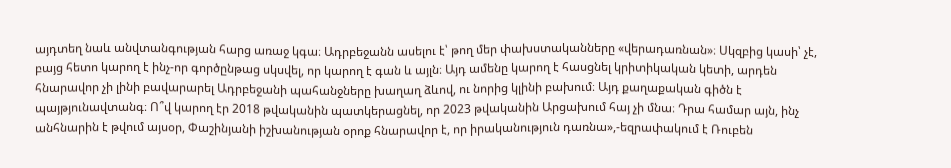այդտեղ նաև անվտանգության հարց առաջ կգա։ Ադրբեջանն ասելու է՝ թող մեր փախստականները «վերադառնան»։ Սկզբից կասի՝ չէ, բայց հետո կարող է ինչ-որ գործընթաց սկսվել, որ կարող է գան և այլն։ Այդ ամենը կարող է հասցնել կրիտիկական կետի, արդեն հնարավոր չի լինի բավարարել Ադրբեջանի պահանջները խաղաղ ձևով, ու նորից կլինի բախում։ Այդ քաղաքական գիծն է պայթյունավտանգ։ Ո՞վ կարող էր 2018 թվականին պատկերացնել, որ 2023 թվականին Արցախում հայ չի մնա։ Դրա համար այն, ինչ անհնարին է թվում այսօր, Փաշինյանի իշխանության օրոք հնարավոր է, որ իրականություն դառնա»,-եզրափակում է Ռուբեն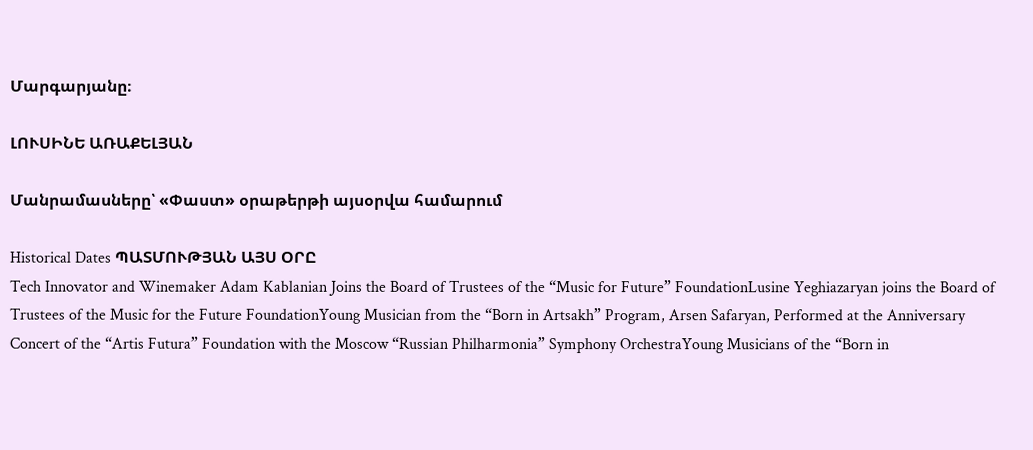Մարգարյանը։

ԼՈՒՍԻՆԵ ԱՌԱՔԵԼՅԱՆ

Մանրամասները՝ «Փաստ» օրաթերթի այսօրվա համարում

Historical Dates ՊԱՏՄՈՒԹՅԱՆ ԱՅՍ ՕՐԸ
Tech Innovator and Winemaker Adam Kablanian Joins the Board of Trustees of the “Music for Future” FoundationLusine Yeghiazaryan joins the Board of Trustees of the Music for the Future FoundationYoung Musician from the “Born in Artsakh” Program, Arsen Safaryan, Performed at the Anniversary Concert of the “Artis Futura” Foundation with the Moscow “Russian Philharmonia” Symphony OrchestraYoung Musicians of the “Born in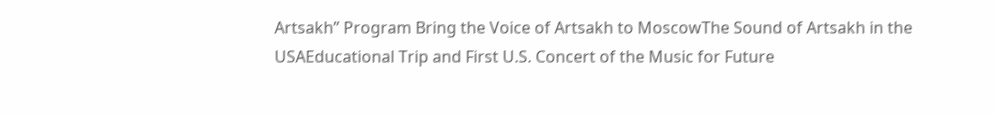Artsakh” Program Bring the Voice of Artsakh to MoscowThe Sound of Artsakh in the USAEducational Trip and First U.S. Concert of the Music for Future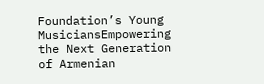Foundation’s Young MusiciansEmpowering the Next Generation of Armenian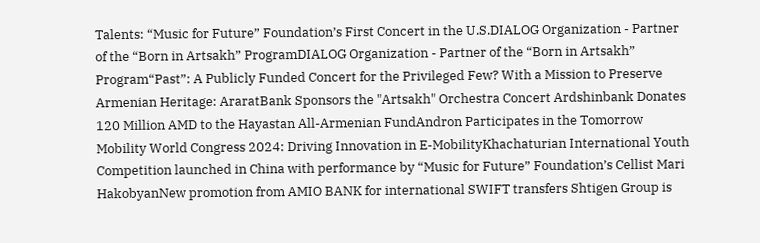Talents: “Music for Future” Foundation’s First Concert in the U.S.DIALOG Organization - Partner of the “Born in Artsakh” ProgramDIALOG Organization - Partner of the “Born in Artsakh” Program“Past”: A Publicly Funded Concert for the Privileged Few? With a Mission to Preserve Armenian Heritage: AraratBank Sponsors the "Artsakh" Orchestra Concert Ardshinbank Donates 120 Million AMD to the Hayastan All-Armenian FundAndron Participates in the Tomorrow Mobility World Congress 2024: Driving Innovation in E-MobilityKhachaturian International Youth Competition launched in China with performance by “Music for Future” Foundation’s Cellist Mari HakobyanNew promotion from AMIO BANK for international SWIFT transfers Shtigen Group is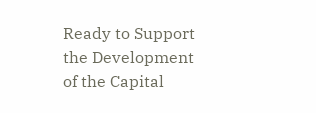Ready to Support the Development of the Capital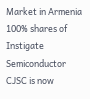Market in Armenia 100% shares of Instigate Semiconductor CJSC is now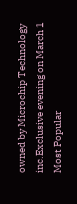owned by Microchip Technology inc.Exclusive evening on March 1
Most Popular